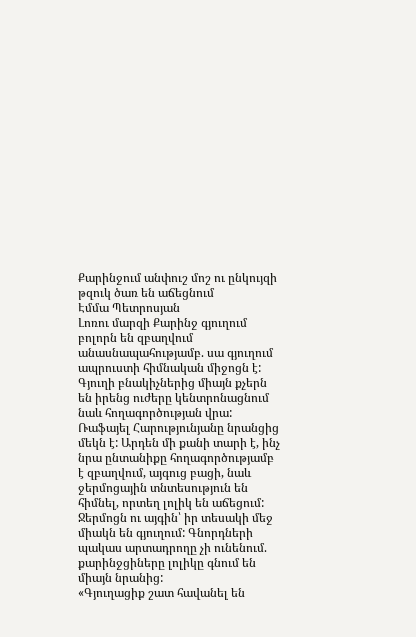Քարինջում անփուշ մոշ ու ընկույզի թզուկ ծառ են աճեցնում
Էմմա Պետրոսյան
Լոռու մարզի Քարինջ գյուղում բոլորն են զբաղվում անասնապահությամբ. սա գյուղում ապրուստի հիմնական միջոցն է: Գյուղի բնակիչներից միայն քչերն են իրենց ուժերը կենտրոնացնում նաև հողագործության վրա: Ռաֆայել Հարությունյանը նրանցից մեկն է: Արդեն մի քանի տարի է, ինչ նրա ընտանիքը հողագործությամբ է զբաղվում, այգուց բացի, նաև ջերմոցային տնտեսություն են հիմնել, որտեղ լոլիկ են աճեցում: Ջերմոցն ու այգին՝ իր տեսակի մեջ միակն են գյուղում: Գնորդների պակաս արտադրողը չի ունենում. քարինջցիները լոլիկը գնում են միայն նրանից:
«Գյուղացիք շատ հավանել են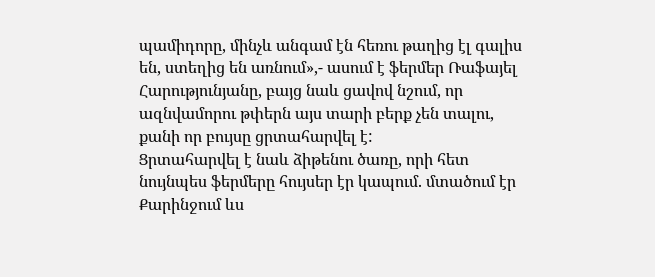պամիդորը, մինչև անգամ էն հեռու թաղից էլ գալիս են, ստեղից են առնում»,- ասում է ֆերմեր Ռաֆայել Հարությունյանը, բայց նաև ցավով նշում, որ ազնվամորու թփերն այս տարի բերք չեն տալու, քանի որ բույսը ցրտահարվել է:
Ցրտահարվել է նաև ձիթենու ծառը, որի հետ նույնպես ֆերմերը հույսեր էր կապում. մտածում էր Քարինջում ևս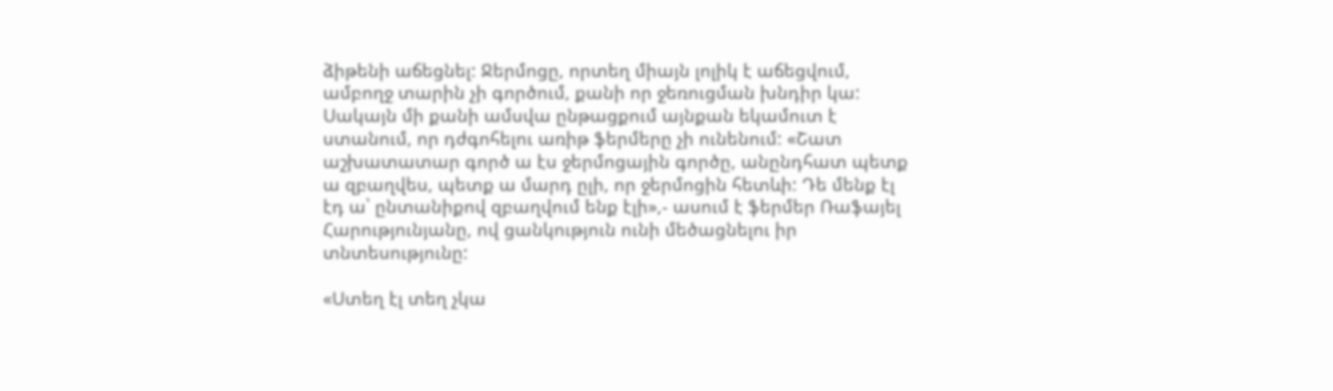ձիթենի աճեցնել: Ջերմոցը, որտեղ միայն լոլիկ է աճեցվում, ամբողջ տարին չի գործում, քանի որ ջեռուցման խնդիր կա: Սակայն մի քանի ամսվա ընթացքում այնքան եկամուտ է ստանում, որ դժգոհելու առիթ ֆերմերը չի ունենում: «Շատ աշխատատար գործ ա էս ջերմոցային գործը, անընդհատ պետք ա զբաղվես, պետք ա մարդ ըլի, որ ջերմոցին հետևի: Դե մենք էլ էդ ա՝ ընտանիքով զբաղվում ենք էլի»,- ասում է ֆերմեր Ռաֆայել Հարությունյանը, ով ցանկություն ունի մեծացնելու իր տնտեսությունը:

«Ստեղ էլ տեղ չկա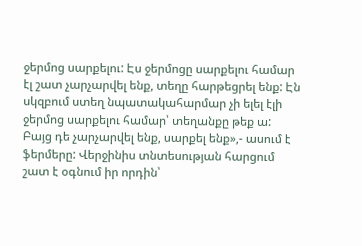ջերմոց սարքելու: Էս ջերմոցը սարքելու համար էլ շատ չարչարվել ենք, տեղը հարթեցրել ենք: Էն սկզբում ստեղ նպատակահարմար չի ելել էլի ջերմոց սարքելու համար՝ տեղանքը թեք ա: Բայց դե չարչարվել ենք, սարքել ենք»,- ասում է ֆերմերը: Վերջինիս տնտեսության հարցում շատ է օգնում իր որդին՝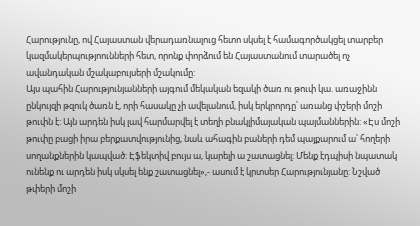Հարությունը, ով Հայաստան վերադառնալուց հետո սկսել է համագործակցել տարբեր կազմակերպությոունների հետ, որոնք փորձում են Հայաստանում տարածել ոչ ավանդական մշակաբույսերի մշակումը:
Այս պահին Հարությունյանների այգում մեկական եզակի ծառ ու թուփ կա. առաջինն ընկույզի թզուկ ծառն է, որի հասակը չի ավելանում, իսկ երկրորդը՝ առանց փշերի մոշի թուփն է: Այն արդեն իսկ լավ հարմարվել է տեղի բնակլիմայական պայմաններին: «Էս մոշի թուփը բացի իրա բերքատվությունից, նաև ահագին բաների դեմ պայքարում ա՝ հողերի սողանքներին կապված: Էֆեկտիվ բույս ա, կարելի ա շատացնել: Մենք էդպիսի նպատակ ունենք ու արդեն իսկ սկսել ենք շատացնել»,- ասում է կրտսեր Հարությունյանը: Նշված թփերի մոշի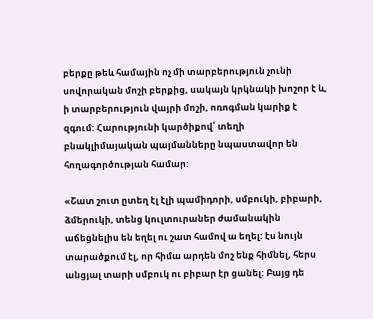բերքը թեև համային ոչ մի տարբերություն չունի սովորական մոշի բերքից, սակայն կրկնակի խոշոր է և, ի տարբերություն վայրի մոշի, ոռոգման կարիք է զգում: Հարությունի կարծիքով՝ տեղի բնակլիմայական պայմանները նպաստավոր են հողագործության համար:

«Շատ շուտ ըտեղ էլ էլի պամիդորի, սմբուկի, բիբարի, ձմերուկի, տենց կուլտուրաներ ժամանակին աճեցնելիս են եղել ու շատ համով ա եղել: էս նույն տարածքում էլ, որ հիմա արդեն մոշ ենք հիմնել, հերս անցյալ տարի սմբուկ ու բիբար էր ցանել: Բայց դե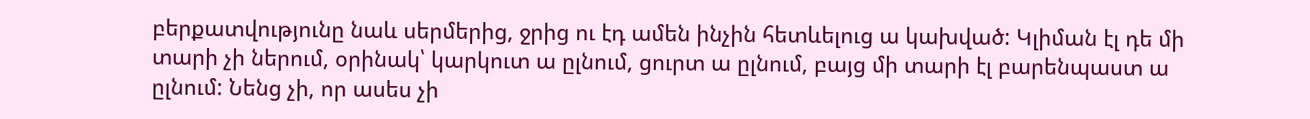բերքատվությունը նաև սերմերից, ջրից ու էդ ամեն ինչին հետևելուց ա կախված: Կլիման էլ դե մի տարի չի ներում, օրինակ՝ կարկուտ ա ըլնում, ցուրտ ա ըլնում, բայց մի տարի էլ բարենպաստ ա ըլնում: Նենց չի, որ ասես չի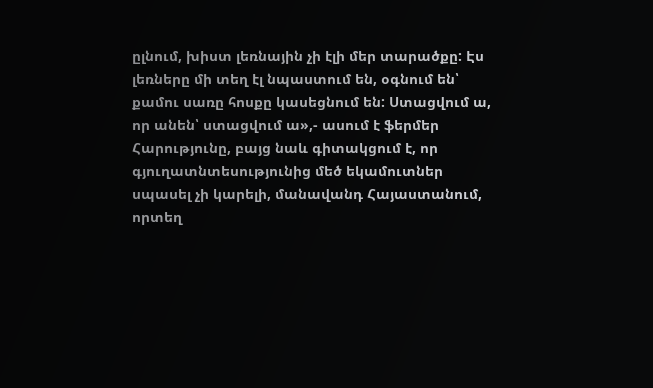ըլնում, խիստ լեռնային չի էլի մեր տարածքը: Էս լեռները մի տեղ էլ նպաստում են, օգնում են՝ քամու սառը հոսքը կասեցնում են: Ստացվում ա, որ անեն՝ ստացվում ա»,- ասում է ֆերմեր Հարությունը, բայց նաև գիտակցում է, որ գյուղատնտեսությունից մեծ եկամուտներ սպասել չի կարելի, մանավանդ Հայաստանում, որտեղ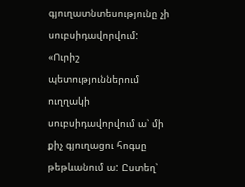գյուղատնտեսությունը չի սուբսիդավորվում:
«Ուրիշ պետություններում ուղղակի սուբսիդավորվում ա՝ մի քիչ գյուղացու հոգսը թեթևանում ա: Ըստեղ՝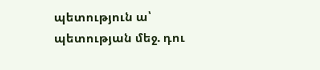պետություն ա՝ պետության մեջ. դու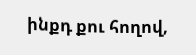ինքդ քու հողով,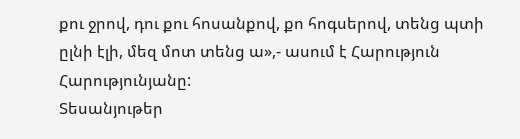քու ջրով, դու քու հոսանքով, քո հոգսերով, տենց պտի ըլնի էլի, մեզ մոտ տենց ա»,- ասում է Հարություն Հարությունյանը:
Տեսանյութեր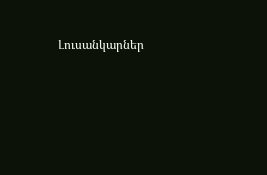Լուսանկարներ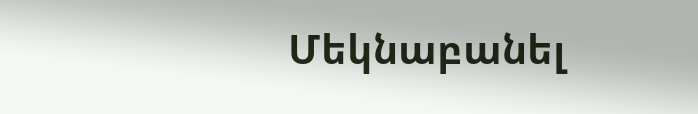Մեկնաբանել